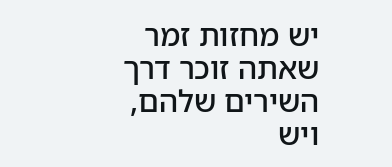יש מחזות זמר שאתה זוכר דרך השירים שלהם, ויש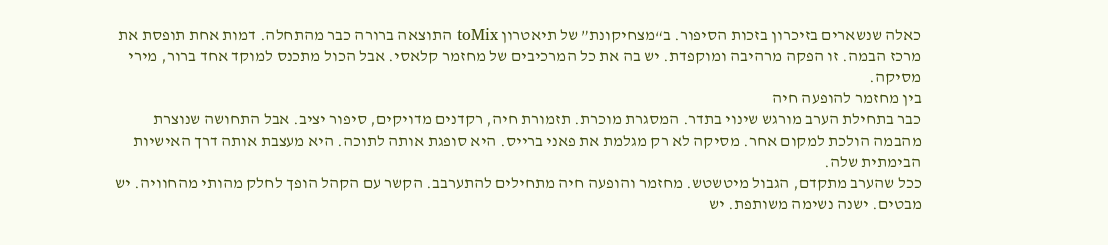כאלה שנשארים בזיכרון בזכות הסיפור. ב“מצחיקונת” של תיאטרון toMix התוצאה ברורה כבר מהתחלה. דמות אחת תופסת את מרכז הבמה. זו הפקה מרהיבה ומוקפדת. יש בה את כל המרכיבים של מחזמר קלאסי. אבל הכול מתכנס למוקד אחד ברור, מירי מסיקה.
בין מחזמר להופעה חיה
כבר בתחילת הערב מורגש שינוי בתדר. המסגרת מוכרת. תזמורת חיה, רקדנים מדויקים, סיפור יציב. אבל התחושה שנוצרת מהבמה הולכת למקום אחר. מסיקה לא רק מגלמת את פאני ברייס. היא סופגת אותה לתוכה. היא מעצבת אותה דרך האישיות הבימתית שלה.
ככל שהערב מתקדם, הגבול מיטשטש. מחזמר והופעה חיה מתחילים להתערבב. הקשר עם הקהל הופך לחלק מהותי מהחוויה. יש מבטים. ישנה נשימה משותפת. יש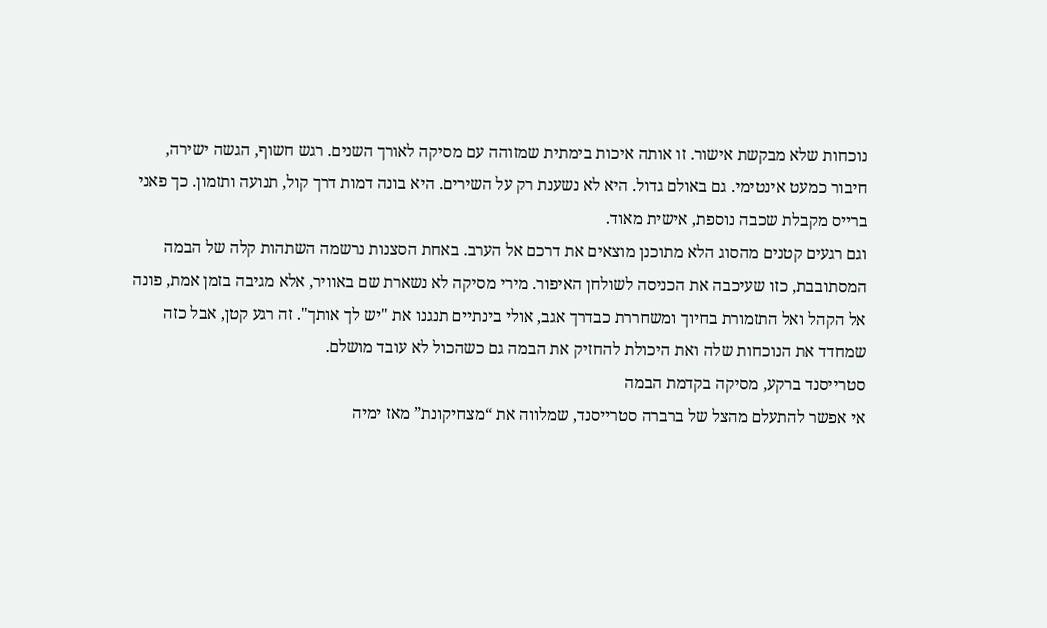נוכחות שלא מבקשת אישור. זו אותה איכות בימתית שמזוהה עם מסיקה לאורך השנים. רגש חשוף, הגשה ישירה, חיבור כמעט אינטימי. גם באולם גדול. היא לא נשענת רק על השירים. היא בונה דמות דרך קול, תנועה ותזמון. כך פאני ברייס מקבלת שכבה נוספת, אישית מאוד.
וגם רגעים קטנים מהסוג הלא מתוכנן מוצאים את דרכם אל הערב. באחת הסצנות נרשמה השתהות קלה של הבמה המסתובבת, כזו שעיכבה את הכניסה לשולחן האיפור. מירי מסיקה לא נשארת שם באוויר, אלא מגיבה בזמן אמת, פונה אל הקהל ואל התזמורת בחיוך ומשחררת כבדרך אגב, אולי בינתיים תנגנו את "יש לך אותך". זה רגע קטן, אבל כזה שמחדד את הנוכחות שלה ואת היכולת להחזיק את הבמה גם כשהכול לא עובד מושלם.
סטרייסנד ברקע, מסיקה בקדמת הבמה
אי אפשר להתעלם מהצל של ברברה סטרייסנד, שמלווה את “מצחיקונת” מאז ימיה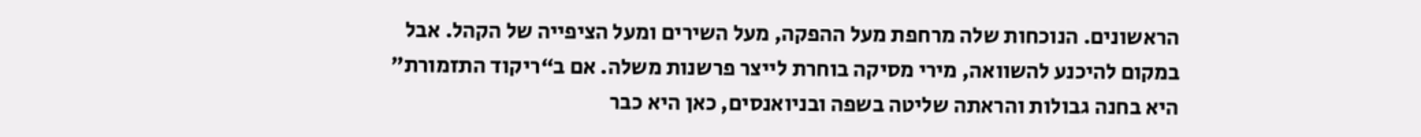הראשונים. הנוכחות שלה מרחפת מעל ההפקה, מעל השירים ומעל הציפייה של הקהל. אבל במקום להיכנע להשוואה, מירי מסיקה בוחרת לייצר פרשנות משלה. אם ב“ריקוד התזמורת” היא בחנה גבולות והראתה שליטה בשפה ובניואנסים, כאן היא כבר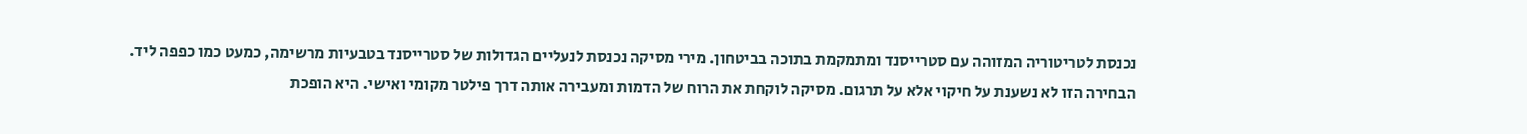נכנסת לטריטוריה המזוהה עם סטרייסנד ומתמקמת בתוכה בביטחון. מירי מסיקה נכנסת לנעליים הגדולות של סטרייסנד בטבעיות מרשימה, כמעט כמו כפפה ליד.
הבחירה הזו לא נשענת על חיקוי אלא על תרגום. מסיקה לוקחת את הרוח של הדמות ומעבירה אותה דרך פילטר מקומי ואישי. היא הופכת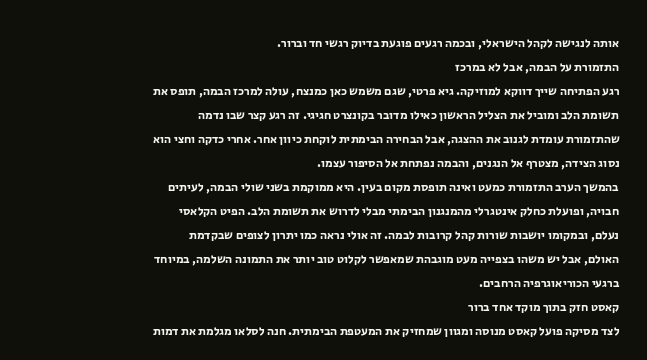אותה לנגישה לקהל הישראלי, ובכמה רגעים פוגעת בדיוק רגשי חד וברור.
התזמורת על הבמה, אבל לא במרכז
רגע הפתיחה שייך דווקא למוזיקה. גיא פרטי, שגם משמש כאן כמנצח, עולה למרכז הבמה, תופס את תשומת הלב ומוביל את הצליל הראשון כאילו מדובר בקונצרט חגיגי. זה רגע קצר שבו נדמה שהתזמורת עומדת לגנוב את ההצגה, אבל הבחירה הבימתית לוקחת כיוון אחר. אחרי כדקה וחצי הוא נסוג הצידה, מצטרף אל הנגנים, והבמה נפתחת אל הסיפור עצמו.
בהמשך הערב התזמורת כמעט ואינה תופסת מקום בעין. היא ממוקמת בשני שולי הבמה, לעיתים חבויה, ופועלת כחלק אינטגרלי מהמנגנון הבימתי מבלי לדרוש את תשומת הלב. הפיט הקלאסי נעלם, ובמקומו יושבות שורות קהל קרובות לבמה. זה אולי נראה כמו יתרון לצופים שבקדמת האולם, אבל יש משהו בצפייה מעט מוגבהת שמאפשר לקלוט טוב יותר את התמונה השלמה, במיוחד ברגעי הכוריאוגרפיה הרחבים.
קאסט חזק בתוך מוקד אחד ברור
לצד מסיקה פועל קאסט מנוסה ומגוון שמחזיק את המעטפת הבימתית. חנה לסלאו מגלמת את דמות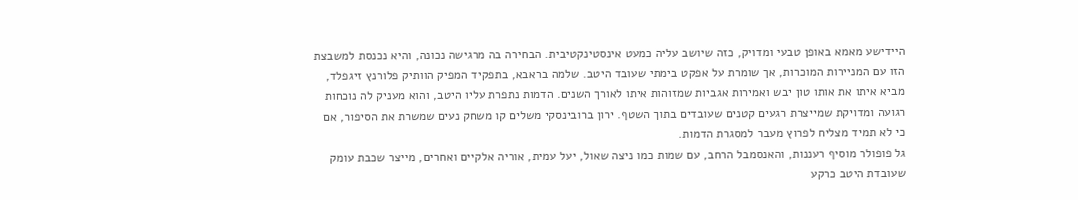היידישע מאמא באופן טבעי ומדויק, כזה שיושב עליה כמעט אינסטינקטיבית. הבחירה בה מרגישה נכונה, והיא נכנסת למשבצת הזו עם המניירות המוכרות, אך שומרת על אפקט בימתי שעובד היטב. שלמה בראבא, בתפקיד המפיק הוותיק פלורנץ זיגפלד, מביא איתו את אותו טון יבש ואמירות אגביות שמזוהות איתו לאורך השנים. הדמות נתפרת עליו היטב, והוא מעניק לה נוכחות רגועה ומדויקת שמייצרת רגעים קטנים שעובדים בתוך השטף. ירון ברובינסקי משלים קו משחק נעים שמשרת את הסיפור, אם כי לא תמיד מצליח לפרוץ מעבר למסגרת הדמות.
גל פופולר מוסיף רעננות, והאנסמבל הרחב, עם שמות כמו ניצה שאול, יעל עמית, אוריה אלקיים ואחרים, מייצר שכבת עומק שעובדת היטב כרקע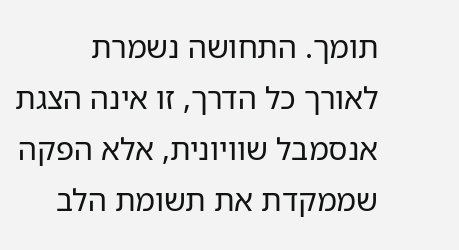תומך. התחושה נשמרת לאורך כל הדרך, זו אינה הצגת אנסמבל שוויונית, אלא הפקה שממקדת את תשומת הלב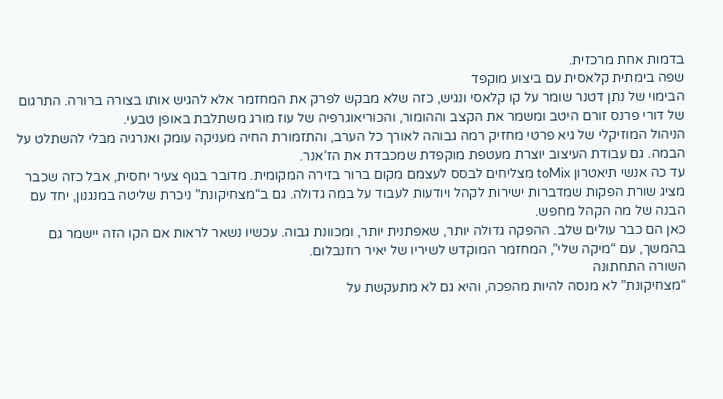בדמות אחת מרכזית.
שפה בימתית קלאסית עם ביצוע מוקפד
הבימוי של נתן דטנר שומר על קו קלאסי ונגיש, כזה שלא מבקש לפרק את המחזמר אלא להגיש אותו בצורה ברורה. התרגום של דורי פרנס זורם היטב ומשמר את הקצב וההומור, והכוריאוגרפיה של עוז מורג משתלבת באופן טבעי.
הניהול המוזיקלי של גיא פרטי מחזיק רמה גבוהה לאורך כל הערב, והתזמורת החיה מעניקה עומק ואנרגיה מבלי להשתלט על הבמה. גם עבודת העיצוב יוצרת מעטפת מוקפדת שמכבדת את הז’אנר.
עד כה אנשי תיאטרון toMix מצליחים לבסס לעצמם מקום ברור בזירה המקומית. מדובר בגוף צעיר יחסית, אבל כזה שכבר מציג שורת הפקות שמדברות ישירות לקהל ויודעות לעבוד על במה גדולה. גם ב“מצחיקונת” ניכרת שליטה במנגנון, יחד עם הבנה של מה הקהל מחפש.
כאן הם כבר עולים שלב. ההפקה גדולה יותר, שאפתנית יותר, ומכוונת גבוה. עכשיו נשאר לראות אם הקו הזה יישמר גם בהמשך, עם “מיקה שלי”, המחזמר המוקדש לשיריו של יאיר רוזנבלום.
השורה התחתונה
“מצחיקונת” לא מנסה להיות מהפכה, והיא גם לא מתעקשת על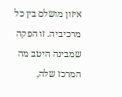איזון מושלם בין כל מרכיביה. זו הפקה שמבינה היטב מה המרכז שלה,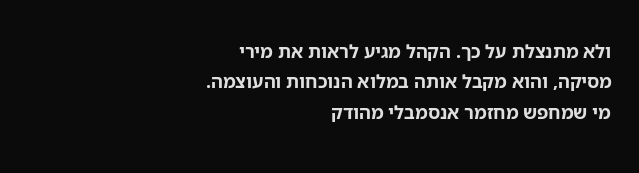ולא מתנצלת על כך. הקהל מגיע לראות את מירי מסיקה, והוא מקבל אותה במלוא הנוכחות והעוצמה.
מי שמחפש מחזמר אנסמבלי מהודק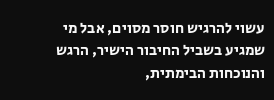עשוי להרגיש חוסר מסוים, אבל מי שמגיע בשביל החיבור הישיר, הרגש והנוכחות הבימתית,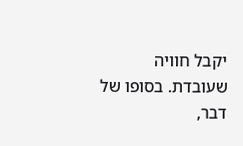יקבל חוויה שעובדת. בסופו של דבר,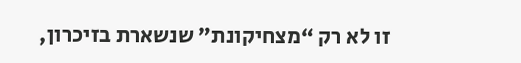זו לא רק “מצחיקונת” שנשארת בזיכרון,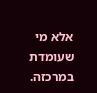אלא מי שעומדת במרכזה.